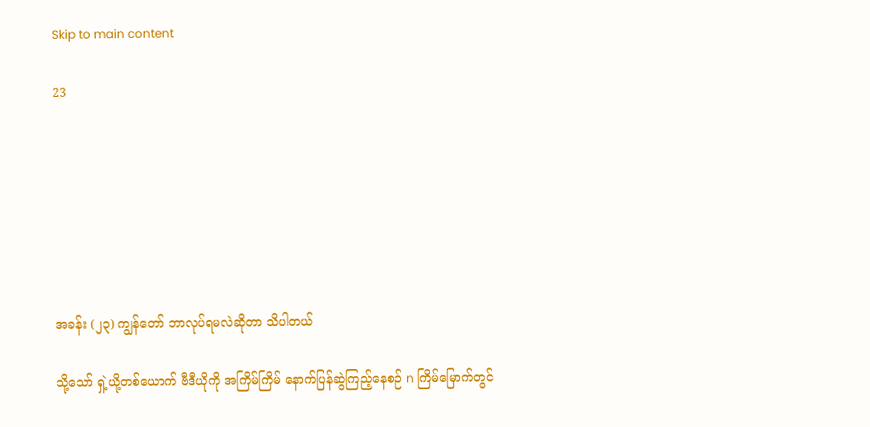Skip to main content

23







အခန်း (၂၃) ကျွန်တော် ဘာလုပ်ရမလဲဆိုတာ သိပါတယ်

သို့သော် ရှဲ့ယို့တစ်ယောက် ဗီဒီယိုကို အကြိမ်ကြိမ် နောက်ပြန်ဆွဲကြည့်နေစဉ် n ကြိမ်မြောက်တွင်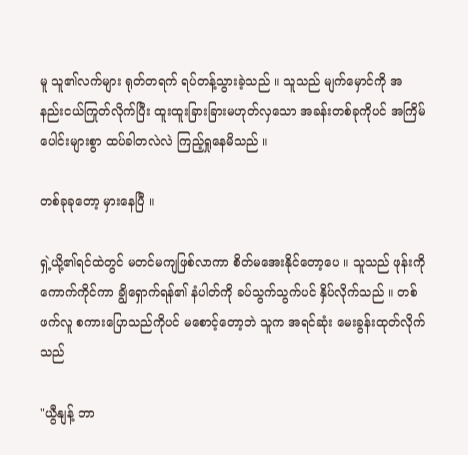မူ သူ၏လက်များ ရုတ်တရက် ရပ်တန့်သွားခဲ့သည် ။ သူသည် မျက်မှောင်ကို အနည်းငယ်ကြုတ်လိုက်ပြီး ထူးထူးခြားခြားမဟုတ်လှသော အခန်းတစ်ခုကိုပင် အကြိမ်ပေါင်းများစွာ ထပ်ခါတလဲလဲ ကြည့်ရှုနေမိသည် ။

တစ်ခုခုတော့ မှားနေပြီ ။

ရှဲ့ယို့၏ရင်ထဲတွင် မတင်မကျဖြစ်လာကာ စိတ်မအေးနိုင်တော့ပေ ။ သူသည် ဖုန်းကိုကောက်ကိုင်ကာ ချွိရှောက်ရန်၏ နံပါတ်ကို ခပ်သွက်သွက်ပင် နှိပ်လိုက်သည် ။ တစ်ဖက်လူ စကားပြောသည်ကိုပင် မစောင့်တော့ဘဲ သူက အရင်ဆုံး မေးခွန်းထုတ်လိုက်သည်

"ယွီနျန့် ဘာ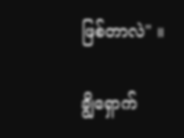ဖြစ်တာလဲ" ။

ချွိရှောက်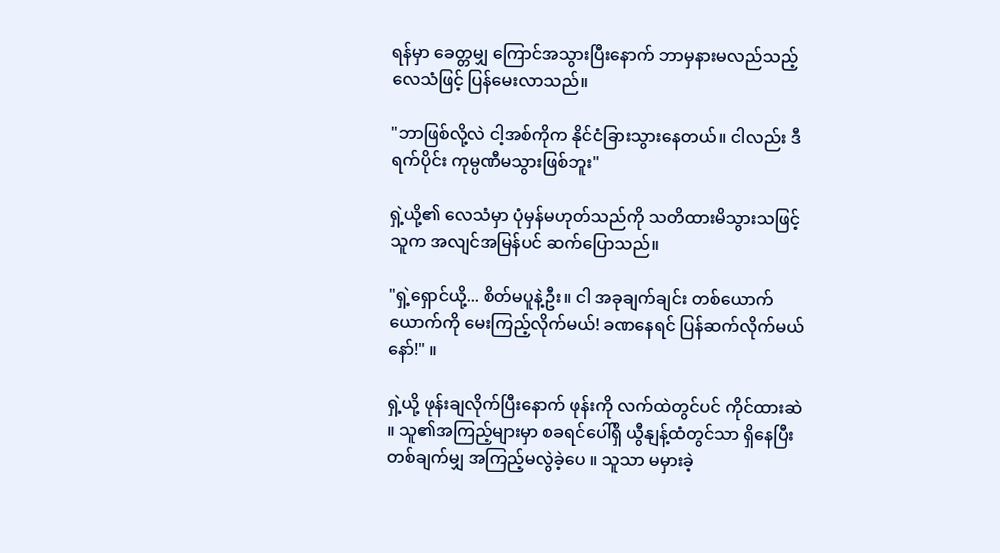ရန်မှာ ခေတ္တမျှ ကြောင်အသွားပြီးနောက် ဘာမှနားမလည်သည့်လေသံဖြင့် ပြန်မေးလာသည်။

"ဘာဖြစ်လို့လဲ ငါ့အစ်ကိုက နိုင်ငံခြားသွားနေတယ်။ ငါလည်း ဒီရက်ပိုင်း ကုမ္ပဏီမသွားဖြစ်ဘူး"

ရှဲ့ယို့၏ လေသံမှာ ပုံမှန်မဟုတ်သည်ကို သတိထားမိသွားသဖြင့် သူက အလျင်အမြန်ပင် ဆက်ပြောသည်။

"ရှဲ့ရှောင်ယို့... စိတ်မပူနဲ့ဦး။ ငါ အခုချက်ချင်း တစ်ယောက်ယောက်ကို မေးကြည့်လိုက်မယ်! ခဏနေရင် ပြန်ဆက်လိုက်မယ်နော်!" ။

ရှဲ့ယို့ ဖုန်းချလိုက်ပြီးနောက် ဖုန်းကို လက်ထဲတွင်ပင် ကိုင်ထားဆဲ ။ သူ၏အကြည့်များမှာ စခရင်ပေါ်ရှိ ယွီနျန့်ထံတွင်သာ ရှိနေပြီး တစ်ချက်မျှ အကြည့်မလွဲခဲ့ပေ ။ သူသာ မမှားခဲ့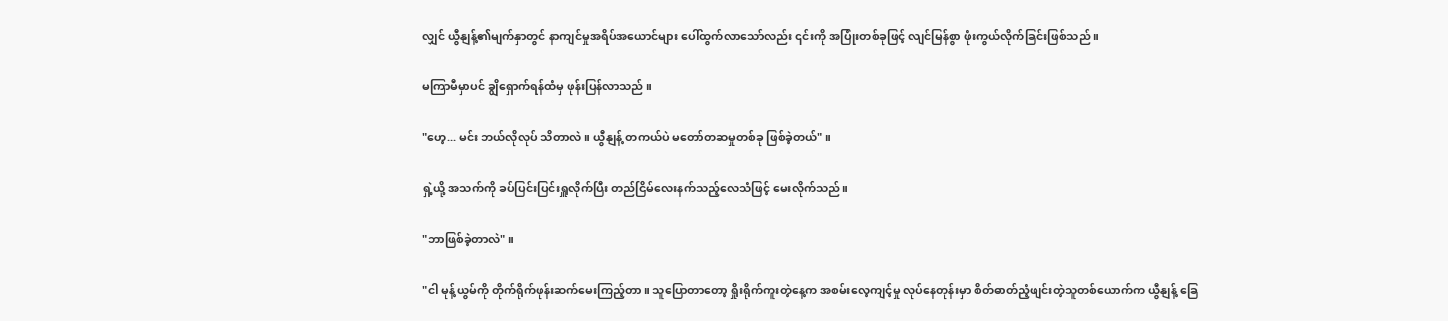လျှင် ယွီနျန့်၏မျက်နှာတွင် နာကျင်မှုအရိပ်အယောင်များ ပေါ်ထွက်လာသော်လည်း ၎င်းကို အပြုံးတစ်ခုဖြင့် လျင်မြန်စွာ ဖုံးကွယ်လိုက်ခြင်းဖြစ်သည် ။

မကြာမီမှာပင် ချွိရှောက်ရန်ထံမှ ဖုန်းပြန်လာသည် ။

"ဟေ့... မင်း ဘယ်လိုလုပ် သိတာလဲ ။ ယွီနျန့် တကယ်ပဲ မတော်တဆမှုတစ်ခု ဖြစ်ခဲ့တယ်" ။

ရှဲ့ယို့ အသက်ကို ခပ်ပြင်းပြင်းရှူလိုက်ပြီး တည်ငြိမ်လေးနက်သည့်လေသံဖြင့် မေးလိုက်သည်။

"ဘာဖြစ်ခဲ့တာလဲ" ။

"ငါ မုန့်ယွမ်ကို တိုက်ရိုက်ဖုန်းဆက်မေးကြည့်တာ။ သူပြောတာတော့ ရှိုးရိုက်ကူးတဲ့နေ့က အစမ်းလေ့ကျင့်မှု လုပ်နေတုန်းမှာ စိတ်ဓာတ်ညံ့ဖျင်းတဲ့သူတစ်ယောက်က ယွီနျန့် ခြေ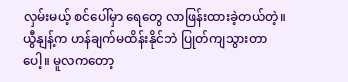လှမ်းမယ့် စင်ပေါ်မှာ ရေတွေ လာဖြန်းထားခဲ့တယ်တဲ့။ ယွီနျန့်က ဟန်ချက်မထိန်းနိုင်ဘဲ ပြုတ်ကျသွားတာပေါ့။ မူလကတော့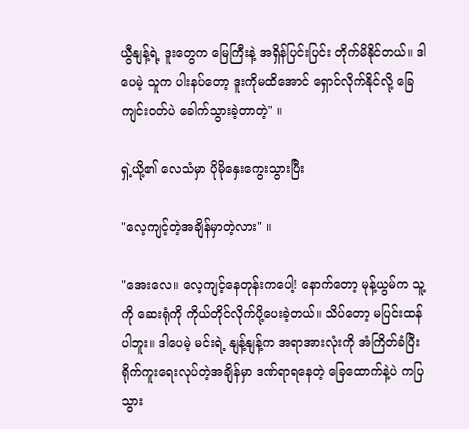ယွီနျန့်ရဲ့ ဒူးတွေက မြေကြီးနဲ့ အရှိန်ပြင်းပြင်း တိုက်မိနိုင်တယ်။ ဒါပေမဲ့ သူက ပါးနပ်တော့ ဒူးကိုမထိအောင် ရှောင်လိုက်နိုင်လို့ ခြေကျင်းဝတ်ပဲ ခေါက်သွားခဲ့တာတဲ့" ။

ရှဲ့ယို့၏ လေသံမှာ ပိုမိုနှေးကွေးသွားပြီး

"လေ့ကျင့်တဲ့အချိန်မှာတဲ့လား" ။

"အေးလေ။ လေ့ကျင့်နေတုန်းကပေါ့! နောက်တော့ မုန့်ယွမ်က သူ့ကို ဆေးရုံကို ကိုယ်တိုင်လိုက်ပို့ပေးခဲ့တယ်။ သိပ်တော့ မပြင်းထန်ပါဘူး။ ဒါပေမဲ့ မင်းရဲ့ နျန့်နျန့်က အရာအားလုံးကို အံကြိတ်ခံပြီး ရိုက်ကူးရေးလုပ်တဲ့အချိန်မှာ ဒဏ်ရာရနေတဲ့ ခြေထောက်နဲ့ပဲ ကပြသွား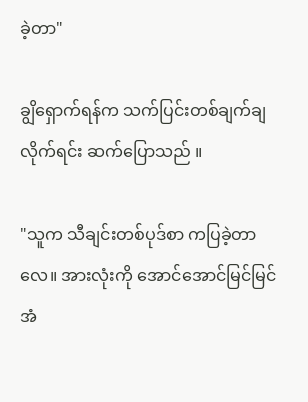ခဲ့တာ"

ချွိရှောက်ရန်က သက်ပြင်းတစ်ချက်ချလိုက်ရင်း ဆက်ပြောသည် ။

"သူက သီချင်းတစ်ပုဒ်စာ ကပြခဲ့တာလေ။ အားလုံးကို အောင်အောင်မြင်မြင် အံ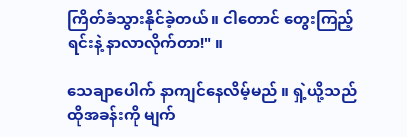ကြိတ်ခံသွားနိုင်ခဲ့တယ်။ ငါတောင် တွေးကြည့်ရင်းနဲ့ နာလာလိုက်တာ!" ။

သေချာပေါက် နာကျင်နေလိမ့်မည် ။ ရှဲ့ယို့သည် ထိုအခန်းကို မျက်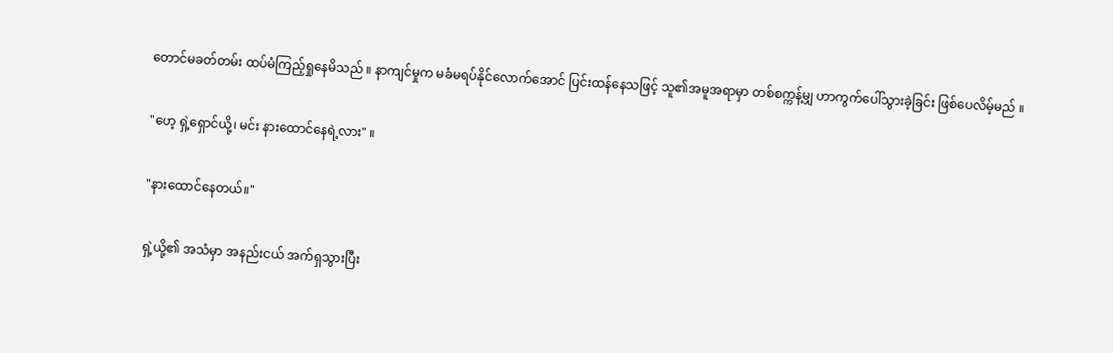တောင်မခတ်တမ်း ထပ်မံကြည့်ရှုနေမိသည် ။ နာကျင်မှုက မခံမရပ်နိုင်လောက်အောင် ပြင်းထန်နေသဖြင့် သူ၏အမူအရာမှာ တစ်စက္ကန့်မျှ ဟာကွက်ပေါ်သွားခဲ့ခြင်း ဖြစ်ပေလိမ့်မည် ။

"ဟေ့ ရှဲ့ရှောင်ယို့၊ မင်း နားထောင်နေရဲ့လား" ။

"နားထောင်နေတယ်။"

ရှဲ့ယို့၏ အသံမှာ အနည်းငယ် အက်ရှသွားပြီး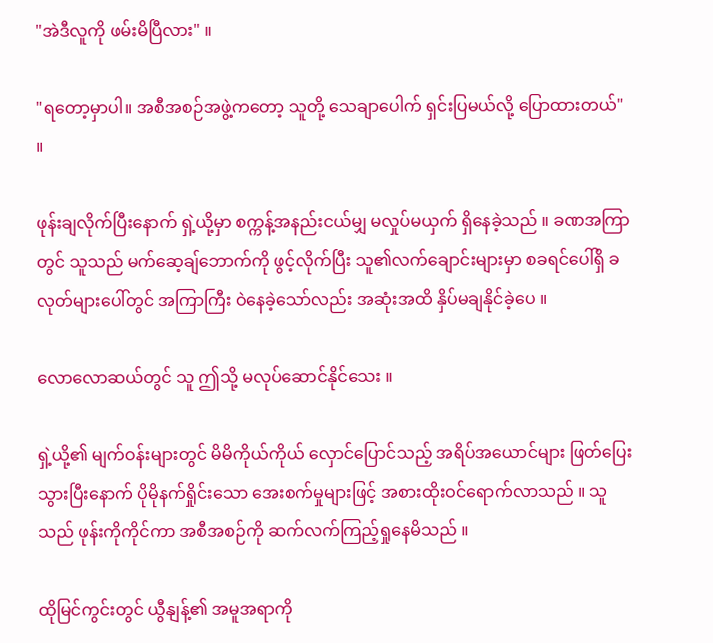"အဲဒီလူကို ဖမ်းမိပြီလား" ။

"ရတော့မှာပါ။ အစီအစဉ်အဖွဲ့ကတော့ သူတို့ သေချာပေါက် ရှင်းပြမယ်လို့ ပြောထားတယ်" ။

ဖုန်းချလိုက်ပြီးနောက် ရှဲ့ယို့မှာ စက္ကန့်အနည်းငယ်မျှ မလှုပ်မယှက် ရှိနေခဲ့သည် ။ ခဏအကြာတွင် သူသည် မက်ဆေ့ချ်ဘောက်ကို ဖွင့်လိုက်ပြီး သူ၏လက်ချောင်းများမှာ စခရင်ပေါ်ရှိ ခလုတ်များပေါ်တွင် အကြာကြီး ဝဲနေခဲ့သော်လည်း အဆုံးအထိ နှိပ်မချနိုင်ခဲ့ပေ ။

လောလောဆယ်တွင် သူ ဤသို့ မလုပ်ဆောင်နိုင်သေး ။

ရှဲ့ယို့၏ မျက်ဝန်းများတွင် မိမိကိုယ်ကိုယ် လှောင်ပြောင်သည့် အရိပ်အယောင်များ ဖြတ်ပြေးသွားပြီးနောက် ပိုမိုနက်ရှိုင်းသော အေးစက်မှုများဖြင့် အစားထိုးဝင်ရောက်လာသည် ။ သူသည် ဖုန်းကိုကိုင်ကာ အစီအစဉ်ကို ဆက်လက်ကြည့်ရှုနေမိသည် ။

ထိုမြင်ကွင်းတွင် ယွီနျန့်၏ အမူအရာကို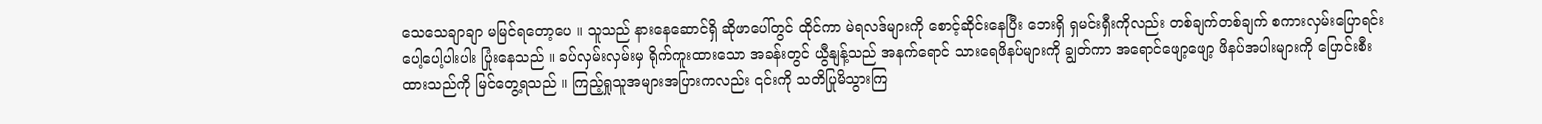သေသေချာချာ မမြင်ရတော့ပေ ။ သူသည် နားနေဆောင်ရှိ ဆိုဖာပေါ်တွင် ထိုင်ကာ မဲရလဒ်များကို စောင့်ဆိုင်းနေပြီး ဘေးရှိ ရှမင်းရှီးကိုလည်း တစ်ချက်တစ်ချက် စကားလှမ်းပြောရင်း ပေါ့ပေါ့ပါးပါး ပြုံးနေသည် ။ ခပ်လှမ်းလှမ်းမှ ရိုက်ကူးထားသော အခန်းတွင် ယွီနျန့်သည် အနက်ရောင် သားရေဖိနပ်များကို ချွတ်ကာ အရောင်ဖျော့ဖျော့ ဖိနပ်အပါးများကို ပြောင်းစီးထားသည်ကို မြင်တွေ့ရသည် ။ ကြည့်ရှုသူအများအပြားကလည်း ၎င်းကို သတိပြုမိသွားကြ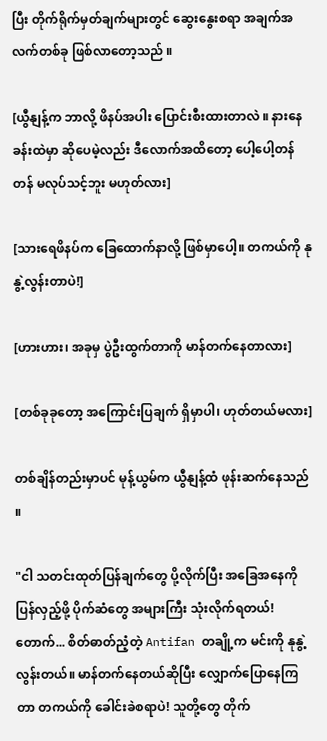ပြီး တိုက်ရိုက်မှတ်ချက်များတွင် ဆွေးနွေးစရာ အချက်အလက်တစ်ခု ဖြစ်လာတော့သည် ။

[ယွီနျန့်က ဘာလို့ ဖိနပ်အပါး ပြောင်းစီးထားတာလဲ ။ နားနေခန်းထဲမှာ ဆိုပေမဲ့လည်း ဒီလောက်အထိတော့ ပေါ့ပေါ့တန်တန် မလုပ်သင့်ဘူး မဟုတ်လား]

[သားရေဖိနပ်က ခြေထောက်နာလို့ ဖြစ်မှာပေါ့။ တကယ်ကို နုနွဲ့လွန်းတာပဲ!]

[ဟားဟား၊ အခုမှ ပွဲဦးထွက်တာကို မာန်တက်နေတာလား]

[တစ်ခုခုတော့ အကြောင်းပြချက် ရှိမှာပါ၊ ဟုတ်တယ်မလား]

တစ်ချိန်တည်းမှာပင် မုန့်ယွမ်က ယွီနျန့်ထံ ဖုန်းဆက်နေသည် ။

"ငါ သတင်းထုတ်ပြန်ချက်တွေ ပို့လိုက်ပြီး အခြေအနေကို ပြန်လှည့်ဖို့ ပိုက်ဆံတွေ အများကြီး သုံးလိုက်ရတယ်! တောက်... စိတ်ဓာတ်ညံ့တဲ့ Antifan တချို့က မင်းကို နုနွဲ့လွန်းတယ်။ မာန်တက်နေတယ်ဆိုပြီး လျှောက်ပြောနေကြတာ တကယ်ကို ခေါင်းခဲစရာပဲ! သူတို့တွေ တိုက်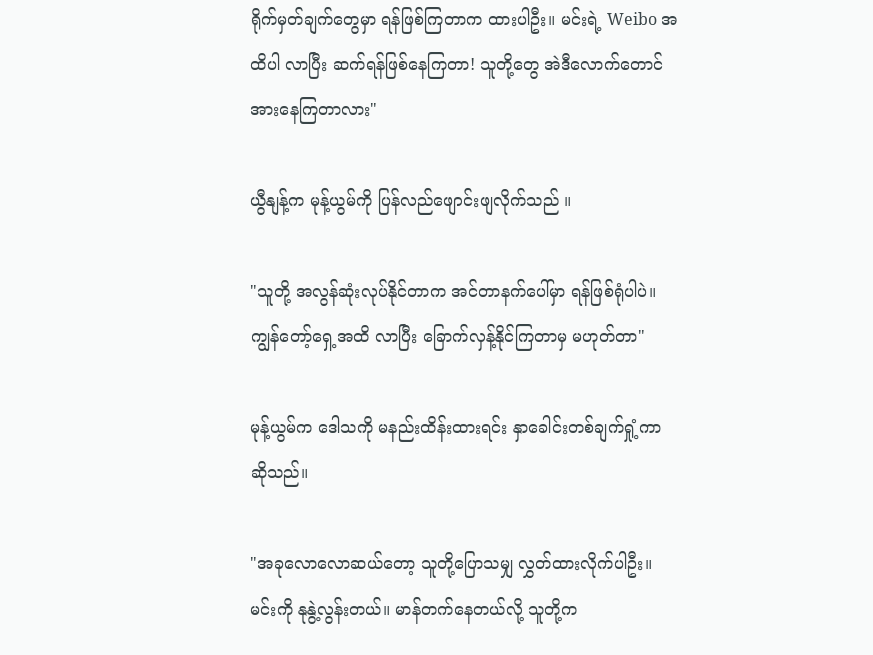ရိုက်မှတ်ချက်တွေမှာ ရန်ဖြစ်ကြတာက ထားပါဦး။ မင်းရဲ့ Weibo အထိပါ လာပြီး ဆက်ရန်ဖြစ်နေကြတာ! သူတို့တွေ အဲဒီလောက်တောင် အားနေကြတာလား"

ယွီနျန့်က မုန့်ယွမ်ကို ပြန်လည်ဖျောင်းဖျလိုက်သည် ။

"သူတို့ အလွန်ဆုံးလုပ်နိုင်တာက အင်တာနက်ပေါ်မှာ ရန်ဖြစ်ရုံပါပဲ။ ကျွန်တော့်ရှေ့အထိ လာပြီး ခြောက်လှန့်နိုင်ကြတာမှ မဟုတ်တာ"

မုန့်ယွမ်က ဒေါသကို မနည်းထိန်းထားရင်း နှာခေါင်းတစ်ချက်ရှုံ့ကာ ဆိုသည်။

"အခုလောလောဆယ်တော့ သူတို့ပြောသမျှ လွှတ်ထားလိုက်ပါဦး။ မင်းကို နုနွဲ့လွန်းတယ်။ မာန်တက်နေတယ်လို့ သူတို့က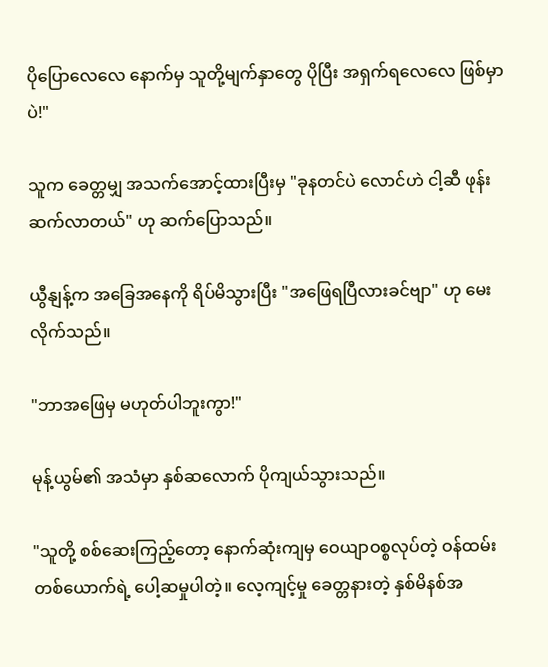ပိုပြောလေလေ နောက်မှ သူတို့မျက်နှာတွေ ပိုပြီး အရှက်ရလေလေ ဖြစ်မှာပဲ!"

သူက ခေတ္တမျှ အသက်အောင့်ထားပြီးမှ "ခုနတင်ပဲ လောင်ဟဲ ငါ့ဆီ ဖုန်းဆက်လာတယ်" ဟု ဆက်ပြောသည်။

ယွီနျန့်က အခြေအနေကို ရိပ်မိသွားပြီး "အဖြေရပြီလားခင်ဗျာ" ဟု မေးလိုက်သည်။

"ဘာအဖြေမှ မဟုတ်ပါဘူးကွာ!"

မုန့်ယွမ်၏ အသံမှာ နှစ်ဆလောက် ပိုကျယ်သွားသည်။

"သူတို့ စစ်ဆေးကြည့်တော့ နောက်ဆုံးကျမှ ဝေယျာဝစ္စလုပ်တဲ့ ဝန်ထမ်းတစ်ယောက်ရဲ့ ပေါ့ဆမှုပါတဲ့။ လေ့ကျင့်မှု ခေတ္တနားတဲ့ နှစ်မိနစ်အ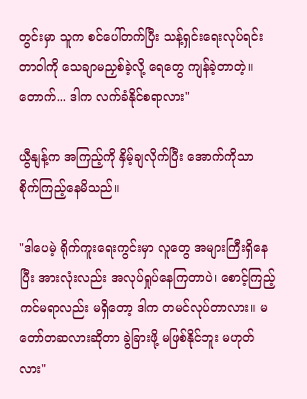တွင်းမှာ သူက စင်ပေါ်တက်ပြီး သန့်ရှင်းရေးလုပ်ရင်း တာဝါကို သေချာမညှစ်ခဲ့လို့ ရေတွေ ကျန်ခဲ့တာတဲ့။ တောက်... ဒါက လက်ခံနိုင်စရာလား"

ယွီနျန့်က အကြည့်ကို နှိမ့်ချလိုက်ပြီး အောက်ကိုသာ စိုက်ကြည့်နေမိသည်။

"ဒါပေမဲ့ ရိုက်ကူးရေးကွင်းမှာ လူတွေ အများကြီးရှိနေပြီး အားလုံးလည်း အလုပ်ရှုပ်နေကြတာပဲ၊ စောင့်ကြည့်ကင်မရာလည်း မရှိတော့ ဒါက တမင်လုပ်တာလား။ မတော်တဆလားဆိုတာ ခွဲခြားဖို့ မဖြစ်နိုင်ဘူး မဟုတ်လား"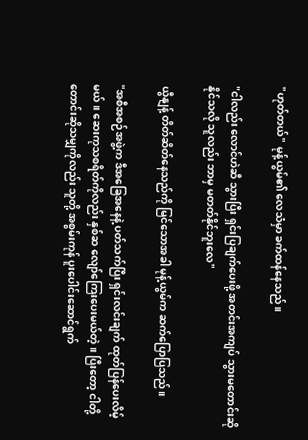"ဟုတ်တယ်" မုန့်ယွမ်၏ လေသံမှာ ခက်ထန်နေသည်။

"ငါလည်း လောင်ဟဲဆီ သွားပြီး ရှင်းပြချက်ပေးဖို့ အတင်းအကျပ် သွားမတောင်းဆိုနိုင်သလို သူလည်း ဘာမှ မတတ်နိုင်ဘူးလေ"

ယွီနျန့် တိတ်ဆိတ်နေသည်ကို မြင်သောအခါ မုန့်ယွမ်က ဆက်ပြောပြသည်။

"အစီအစဉ်အဖွဲ့က ဒီအခြေအနေနဲ့ ပတ်သက်ပြီး ရှင်းလင်းချက် ထုတ်ပြန်ပေးလိမ့်မယ်။ ဆေးကုသစရိတ်ကိုလည်း နှစ်ဆ လျော်ကြေးပေးမယ်တဲ့။ ပြီးတော့ ငါတို့ တောင်းဆိုသမျှကိုလည်း သူတို့ အစွမ်းကုန် ပူးပေါင်းဆောင်ရွက်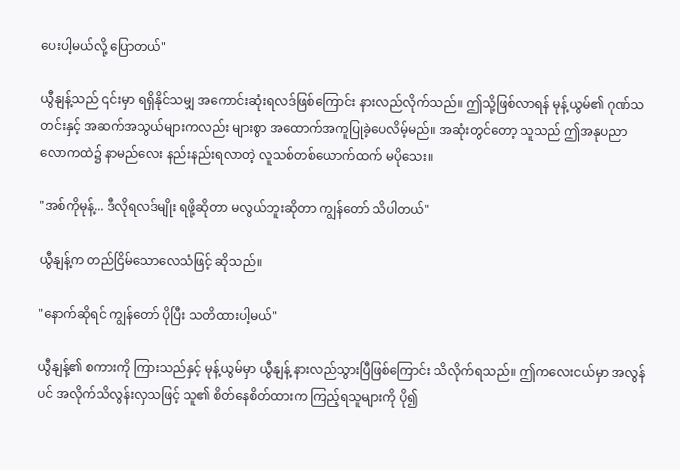ပေးပါ့မယ်လို့ ပြောတယ်"

ယွီနျန့်သည် ၎င်းမှာ ရရှိနိုင်သမျှ အကောင်းဆုံးရလဒ်ဖြစ်ကြောင်း နားလည်လိုက်သည်။ ဤသို့ဖြစ်လာရန် မုန့်ယွမ်၏ ဂုဏ်သတင်းနှင့် အဆက်အသွယ်များကလည်း များစွာ အထောက်အကူပြုခဲ့ပေလိမ့်မည်။ အဆုံးတွင်တော့ သူသည် ဤအနုပညာလောကထဲ၌ နာမည်လေး နည်းနည်းရလာတဲ့ လူသစ်တစ်ယောက်ထက် မပိုသေး။

"အစ်ကိုမုန့်... ဒီလိုရလဒ်မျိုး ရဖို့ဆိုတာ မလွယ်ဘူးဆိုတာ ကျွန်တော် သိပါတယ်"

ယွီနျန့်က တည်ငြိမ်သောလေသံဖြင့် ဆိုသည်။

"နောက်ဆိုရင် ကျွန်တော် ပိုပြီး သတိထားပါ့မယ်"

ယွီနျန့်၏ စကားကို ကြားသည်နှင့် မုန့်ယွမ်မှာ ယွီနျန့် နားလည်သွားပြီဖြစ်ကြောင်း သိလိုက်ရသည်။ ဤကလေးငယ်မှာ အလွန်ပင် အလိုက်သိလွန်းလှသဖြင့် သူ၏ စိတ်နေစိတ်ထားက ကြည့်ရသူများကို ပို၍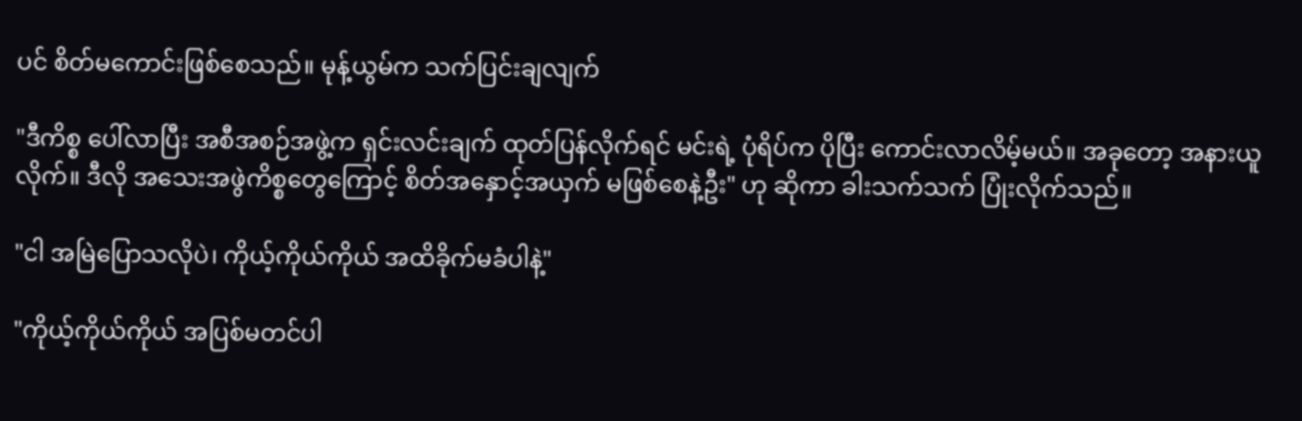ပင် စိတ်မကောင်းဖြစ်စေသည်။ မုန့်ယွမ်က သက်ပြင်းချလျက်

"ဒီကိစ္စ ပေါ်လာပြီး အစီအစဉ်အဖွဲ့က ရှင်းလင်းချက် ထုတ်ပြန်လိုက်ရင် မင်းရဲ့ ပုံရိပ်က ပိုပြီး ကောင်းလာလိမ့်မယ်။ အခုတော့ အနားယူလိုက်။ ဒီလို အသေးအဖွဲကိစ္စတွေကြောင့် စိတ်အနှောင့်အယှက် မဖြစ်စေနဲ့ဦး" ဟု ဆိုကာ ခါးသက်သက် ပြုံးလိုက်သည်။

"ငါ အမြဲပြောသလိုပဲ၊ ကိုယ့်ကိုယ်ကိုယ် အထိခိုက်မခံပါနဲ့"

"ကိုယ့်ကိုယ်ကိုယ် အပြစ်မတင်ပါ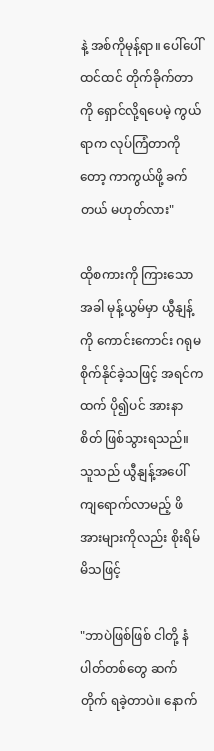နဲ့ အစ်ကိုမုန့်ရာ။ ပေါ်ပေါ်ထင်ထင် တိုက်ခိုက်တာကို ရှောင်လို့ရပေမဲ့ ကွယ်ရာက လုပ်ကြံတာကိုတော့ ကာကွယ်ဖို့ ခက်တယ် မဟုတ်လား"

ထိုစကားကို ကြားသောအခါ မုန့်ယွမ်မှာ ယွီနျန့်ကို ကောင်းကောင်း ဂရုမစိုက်နိုင်ခဲ့သဖြင့် အရင်ကထက် ပို၍ပင် အားနာစိတ် ဖြစ်သွားရသည်။ သူသည် ယွီနျန့်အပေါ် ကျရောက်လာမည့် ဖိအားများကိုလည်း စိုးရိမ်မိသဖြင့်

"ဘာပဲဖြစ်ဖြစ် ငါတို့ နံပါတ်တစ်တွေ ဆက်တိုက် ရခဲ့တာပဲ။ နောက်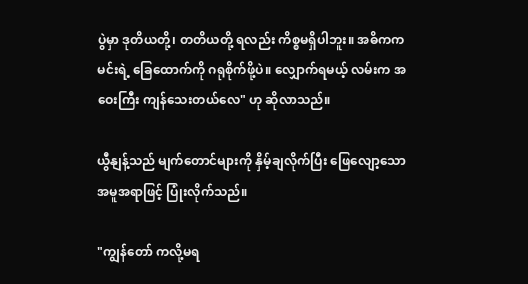ပွဲမှာ ဒုတိယတို့၊ တတိယတို့ ရလည်း ကိစ္စမရှိပါဘူး။ အဓိကက မင်းရဲ့ ခြေထောက်ကို ဂရုစိုက်ဖို့ပဲ။ လျှောက်ရမယ့် လမ်းက အဝေးကြီး ကျန်သေးတယ်လေ" ဟု ဆိုလာသည်။

ယွီနျန့်သည် မျက်တောင်များကို နှိမ့်ချလိုက်ပြီး ဖြေလျော့သော အမူအရာဖြင့် ပြုံးလိုက်သည်။

"ကျွန်တော် ကလို့မရ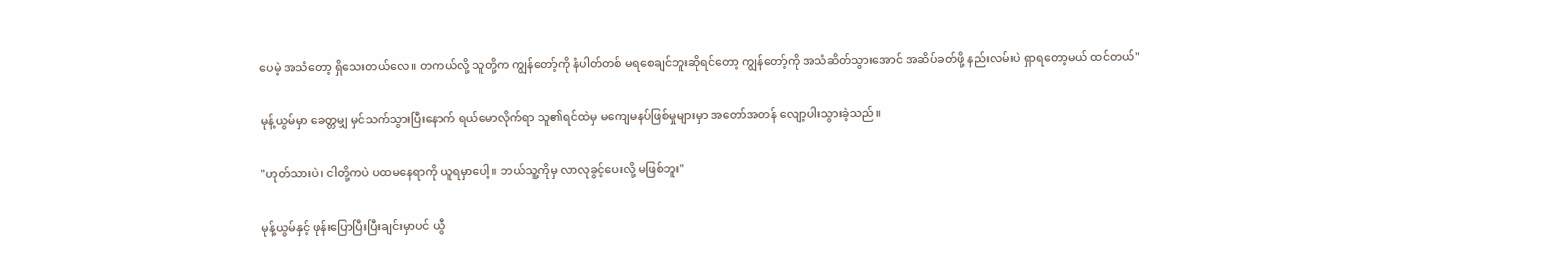ပေမဲ့ အသံတော့ ရှိသေးတယ်လေ။ တကယ်လို့ သူတို့က ကျွန်တော့်ကို နံပါတ်တစ် မရစေချင်ဘူးဆိုရင်တော့ ကျွန်တော့်ကို အသံဆိတ်သွားအောင် အဆိပ်ခတ်ဖို့ နည်းလမ်းပဲ ရှာရတော့မယ် ထင်တယ်"

မုန့်ယွမ်မှာ ခေတ္တမျှ မှင်သက်သွားပြီးနောက် ရယ်မောလိုက်ရာ သူ၏ရင်ထဲမှ မကျေမနပ်ဖြစ်မှုများမှာ အတော်အတန် လျော့ပါးသွားခဲ့သည်။

"ဟုတ်သားပဲ၊ ငါတို့ကပဲ ပထမနေရာကို ယူရမှာပေါ့။ ဘယ်သူ့ကိုမှ လာလုခွင့်ပေးလို့ မဖြစ်ဘူး"

မုန့်ယွမ်နှင့် ဖုန်းပြောပြီးပြီးချင်းမှာပင် ယွီ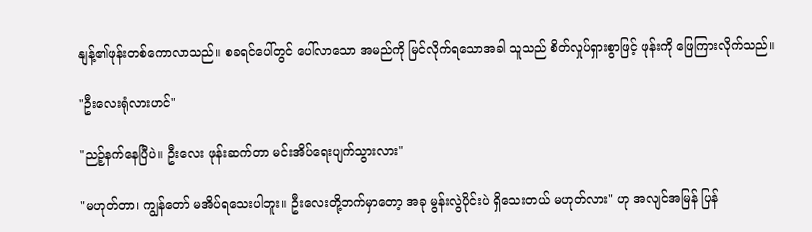နျန့်၏ဖုန်းတစ်ကောလာသည်။ စခရင်ပေါ်တွင် ပေါ်လာသော အမည်ကို မြင်လိုက်ရသောအခါ သူသည် စိတ်လှုပ်ရှားစွာဖြင့် ဖုန်းကို ဖြေကြားလိုက်သည်။

"ဦးလေးရုံလားဟင်"

"ညဉ့်နက်နေပြီပဲ။ ဦးလေး ဖုန်းဆက်တာ မင်းအိပ်ရေးပျက်သွားလား"

"မဟုတ်တာ၊ ကျွန်တော် မအိပ်ရသေးပါဘူး။ ဦးလေးတို့ဘက်မှာတော့ အခု မွန်းလွဲပိုင်းပဲ ရှိသေးတယ် မဟုတ်လား" ဟု အလျင်အမြန် ပြန်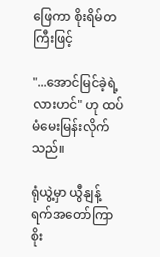ဖြေကာ စိုးရိမ်တကြီးဖြင့်

"...အောင်မြင်ခဲ့ရဲ့လားဟင်" ဟု ထပ်မံမေးမြန်းလိုက်သည်။

ရုံယွဲ့မှာ ယွီနျန့် ရက်အတော်ကြာ စိုး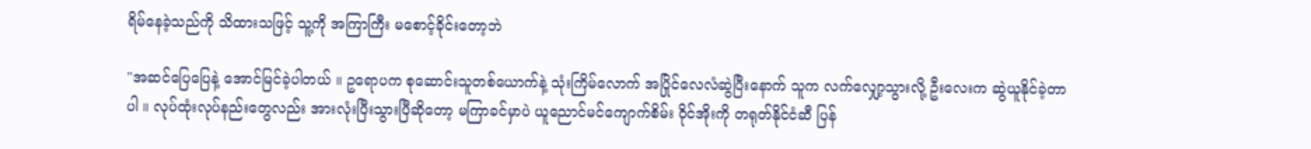ရိမ်နေခဲ့သည်ကို သိထားသဖြင့် သူ့ကို အကြာကြီး မစောင့်ခိုင်းတော့ဘဲ

"အဆင်ပြေပြေနဲ့ အောင်မြင်ခဲ့ပါတယ် ။ ဥရောပက စုဆောင်းသူတစ်ယောက်နဲ့ သုံးကြိမ်လောက် အပြိုင်လေလံဆွဲပြီးနောက် သူက လက်လျှော့သွားလို့ ဦးလေးက ဆွဲယူနိုင်ခဲ့တာပါ ။ လုပ်ထုံးလုပ်နည်းတွေလည်း အားလုံးပြီးသွားပြီဆိုတော့ မကြာခင်မှာပဲ ယူညောင်မင်ကျောက်စိမ်း ဝိုင်အိုးကို တရုတ်နိုင်ငံဆီ ပြန်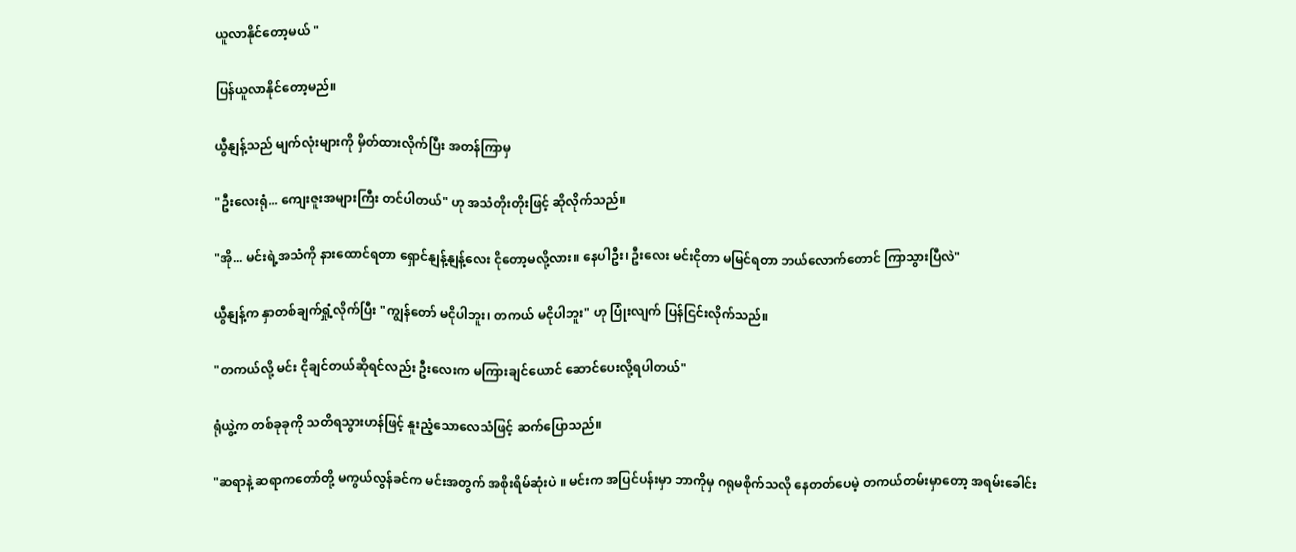ယူလာနိုင်တော့မယ် "

ပြန်ယူလာနိုင်တော့မည်။

ယွီနျန့်သည် မျက်လုံးများကို မှိတ်ထားလိုက်ပြီး အတန်ကြာမှ

"ဦးလေးရုံ... ကျေးဇူးအများကြီး တင်ပါတယ်" ဟု အသံတိုးတိုးဖြင့် ဆိုလိုက်သည်။

"အို... မင်းရဲ့အသံကို နားထောင်ရတာ ရှောင်နျန့်နျန့်လေး ငိုတော့မလို့လား။ နေပါဦး၊ ဦးလေး မင်းငိုတာ မမြင်ရတာ ဘယ်လောက်တောင် ကြာသွားပြီလဲ"

ယွီနျန့်က နှာတစ်ချက်ရှုံ့လိုက်ပြီး "ကျွန်တော် မငိုပါဘူး၊ တကယ် မငိုပါဘူး" ဟု ပြုံးလျက် ပြန်ငြင်းလိုက်သည်။

"တကယ်လို့ မင်း ငိုချင်တယ်ဆိုရင်လည်း ဦးလေးက မကြားချင်ယောင် ဆောင်ပေးလို့ရပါတယ်"

ရုံယွဲ့က တစ်ခုခုကို သတိရသွားဟန်ဖြင့် နူးညံ့သောလေသံဖြင့် ဆက်ပြောသည်။

"ဆရာနဲ့ ဆရာကတော်တို့ မကွယ်လွန်ခင်က မင်းအတွက် အစိုးရိမ်ဆုံးပဲ ။ မင်းက အပြင်ပန်းမှာ ဘာကိုမှ ဂရုမစိုက်သလို နေတတ်ပေမဲ့ တကယ်တမ်းမှာတော့ အရမ်းခေါင်း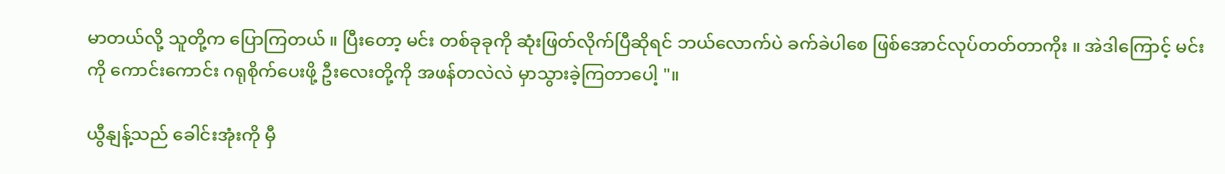မာတယ်လို့ သူတို့က ပြောကြတယ် ။ ပြီးတော့ မင်း တစ်ခုခုကို ဆုံးဖြတ်လိုက်ပြီဆိုရင် ဘယ်လောက်ပဲ ခက်ခဲပါစေ ဖြစ်အောင်လုပ်တတ်တာကိုး ။ အဲဒါကြောင့် မင်းကို ကောင်းကောင်း ဂရုစိုက်ပေးဖို့ ဦးလေးတို့ကို အဖန်တလဲလဲ မှာသွားခဲ့ကြတာပေါ့ "။

ယွီနျန့်သည် ခေါင်းအုံးကို မှီ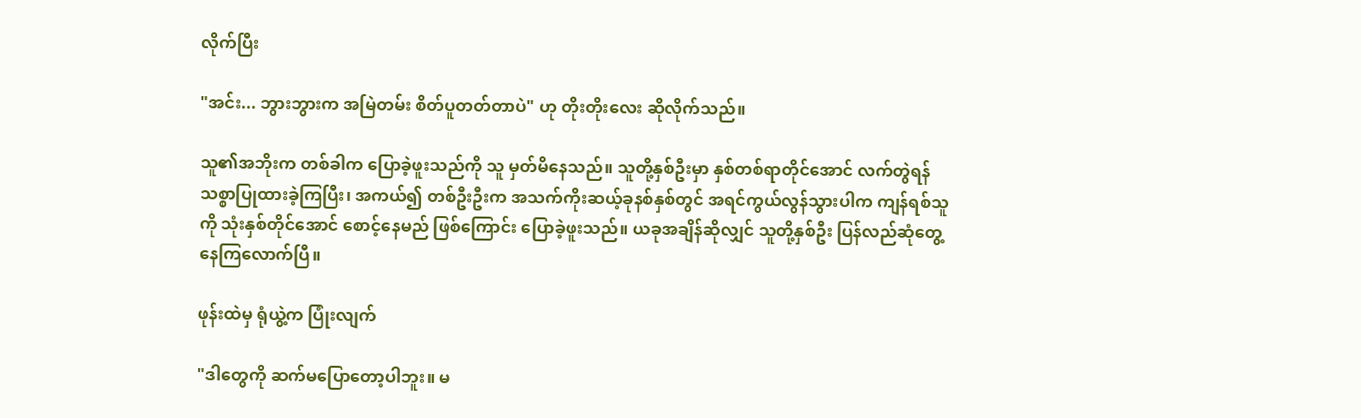လိုက်ပြီး

"အင်း... ဘွားဘွားက အမြဲတမ်း စိတ်ပူတတ်တာပဲ" ဟု တိုးတိုးလေး ဆိုလိုက်သည်။

သူ၏အဘိုးက တစ်ခါက ပြောခဲ့ဖူးသည်ကို သူ မှတ်မိနေသည်။ သူတို့နှစ်ဦးမှာ နှစ်တစ်ရာတိုင်အောင် လက်တွဲရန် သစ္စာပြုထားခဲ့ကြပြီး၊ အကယ်၍ တစ်ဦးဦးက အသက်ကိုးဆယ့်ခုနစ်နှစ်တွင် အရင်ကွယ်လွန်သွားပါက ကျန်ရစ်သူကို သုံးနှစ်တိုင်အောင် စောင့်နေမည် ဖြစ်ကြောင်း ပြောခဲ့ဖူးသည်။ ယခုအချိန်ဆိုလျှင် သူတို့နှစ်ဦး ပြန်လည်ဆုံတွေ့နေကြလောက်ပြီ။

ဖုန်းထဲမှ ရုံယွဲ့က ပြုံးလျက်

"ဒါတွေကို ဆက်မပြောတော့ပါဘူး။ မ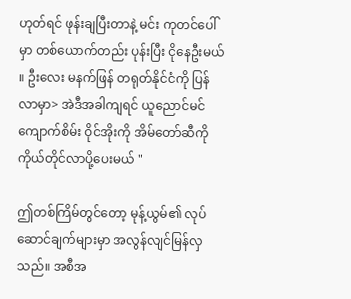ဟုတ်ရင် ဖုန်းချပြီးတာနဲ့ မင်း ကုတင်ပေါ်မှာ တစ်ယောက်တည်း ပုန်းပြီး ငိုနေဦးမယ် ။ ဦးလေး မနက်ဖြန် တရုတ်နိုင်ငံကို ပြန်လာမှာ> အဲဒီအခါကျရင် ယူညောင်မင်ကျောက်စိမ်း ဝိုင်အိုးကို အိမ်တော်ဆီကို ကိုယ်တိုင်လာပို့ပေးမယ် "

ဤတစ်ကြိမ်တွင်တော့ မုန့်ယွမ်၏ လုပ်ဆောင်ချက်များမှာ အလွန်လျင်မြန်လှသည်။ အစီအ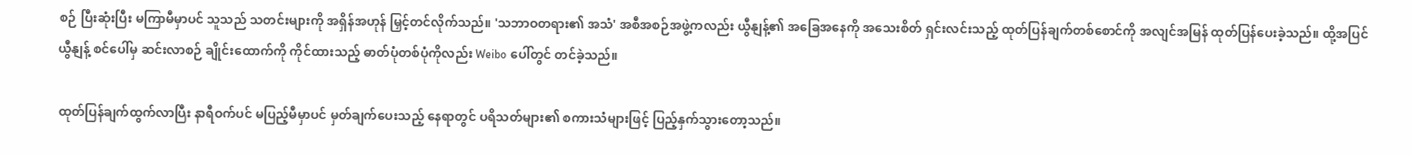စဉ် ပြီးဆုံးပြီး မကြာမီမှာပင် သူသည် သတင်းများကို အရှိန်အဟုန် မြှင့်တင်လိုက်သည်။ 'သဘာဝတရား၏ အသံ' အစီအစဉ်အဖွဲ့ကလည်း ယွီနျန့်၏ အခြေအနေကို အသေးစိတ် ရှင်းလင်းသည့် ထုတ်ပြန်ချက်တစ်စောင်ကို အလျင်အမြန် ထုတ်ပြန်ပေးခဲ့သည်။ ထို့အပြင် ယွီနျန့် စင်ပေါ်မှ ဆင်းလာစဉ် ချိုင်းထောက်ကို ကိုင်ထားသည့် ဓာတ်ပုံတစ်ပုံကိုလည်း Weibo ပေါ်တွင် တင်ခဲ့သည်။

ထုတ်ပြန်ချက်ထွက်လာပြီး နာရီဝက်ပင် မပြည့်မီမှာပင် မှတ်ချက်ပေးသည့် နေရာတွင် ပရိသတ်များ၏ စကားသံများဖြင့် ပြည့်နှက်သွားတော့သည်။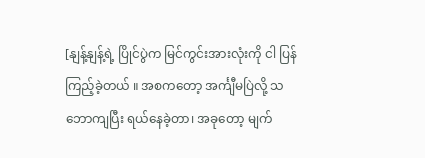[နျန့်နျန့်ရဲ့ ပြိုင်ပွဲက မြင်ကွင်းအားလုံးကို ငါ ပြန်ကြည့်ခဲ့တယ် ။ အစကတော့ အင်္ကျီမပြဲလို့ သဘောကျပြီး ရယ်နေခဲ့တာ၊ အခုတော့ မျက်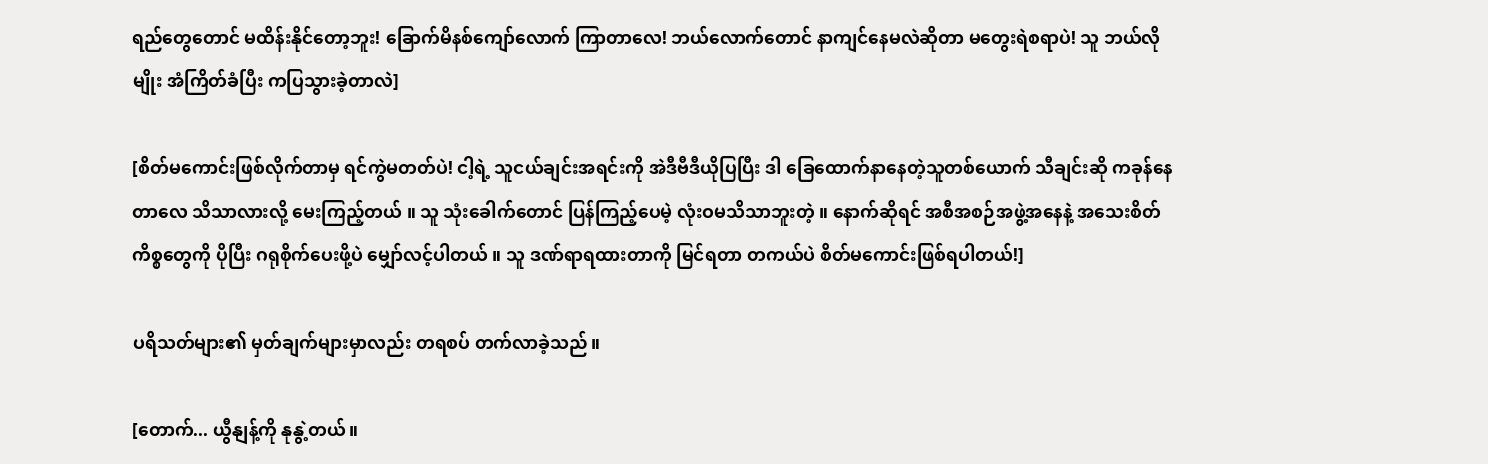ရည်တွေတောင် မထိန်းနိုင်တော့ဘူး! ခြောက်မိနစ်ကျော်လောက် ကြာတာလေ! ဘယ်လောက်တောင် နာကျင်နေမလဲဆိုတာ မတွေးရဲစရာပဲ! သူ ဘယ်လိုမျိုး အံကြိတ်ခံပြီး ကပြသွားခဲ့တာလဲ]

[စိတ်မကောင်းဖြစ်လိုက်တာမှ ရင်ကွဲမတတ်ပဲ! ငါ့ရဲ့ သူငယ်ချင်းအရင်းကို အဲဒီဗီဒီယိုပြပြီး ဒါ ခြေထောက်နာနေတဲ့သူတစ်ယောက် သီချင်းဆို ကခုန်နေတာလေ သိသာလားလို့ မေးကြည့်တယ် ။ သူ သုံးခေါက်တောင် ပြန်ကြည့်ပေမဲ့ လုံးဝမသိသာဘူးတဲ့ ။ နောက်ဆိုရင် အစီအစဉ်အဖွဲ့အနေနဲ့ အသေးစိတ်ကိစ္စတွေကို ပိုပြီး ဂရုစိုက်ပေးဖို့ပဲ မျှော်လင့်ပါတယ် ။ သူ ဒဏ်ရာရထားတာကို မြင်ရတာ တကယ်ပဲ စိတ်မကောင်းဖြစ်ရပါတယ်!]

ပရိသတ်များ၏ မှတ်ချက်များမှာလည်း တရစပ် တက်လာခဲ့သည်။

[တောက်... ယွီနျန့်ကို နုနွဲ့တယ်။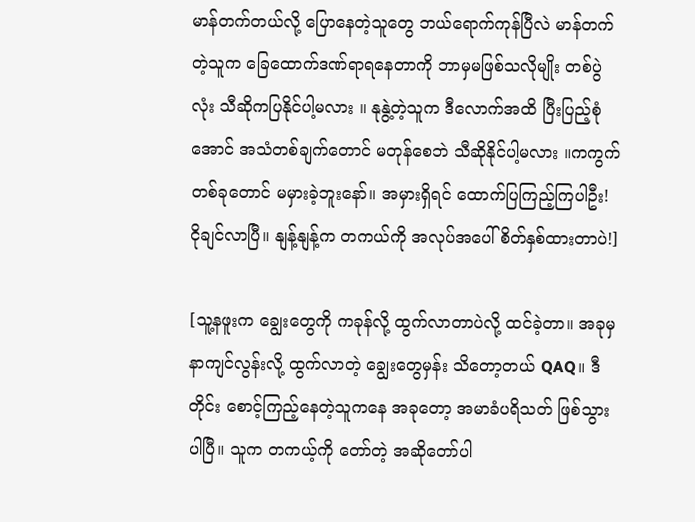မာန်တက်တယ်လို့ ပြောနေတဲ့သူတွေ ဘယ်ရောက်ကုန်ပြီလဲ မာန်တက်တဲ့သူက ခြေထောက်ဒဏ်ရာရနေတာကို ဘာမှမဖြစ်သလိုမျိုး တစ်ပွဲလုံး သီဆိုကပြနိုင်ပါ့မလား ။ နုနွဲ့တဲ့သူက ဒီလောက်အထိ ပြီးပြည့်စုံအောင် အသံတစ်ချက်တောင် မတုန်စေဘဲ သီဆိုနိုင်ပါ့မလား ။ကကွက်တစ်ခုတောင် မမှားခဲ့ဘူးနော်။ အမှားရှိရင် ထောက်ပြကြည့်ကြပါဦး! ငိုချင်လာပြီ။ နျန့်နျန့်က တကယ်ကို အလုပ်အပေါ် စိတ်နှစ်ထားတာပဲ!]

[သူ့နဖူးက ချွေးတွေကို ကခုန်လို့ ထွက်လာတာပဲလို့ ထင်ခဲ့တာ။ အခုမှ နာကျင်လွန်းလို့ ထွက်လာတဲ့ ချွေးတွေမှန်း သိတော့တယ် QAQ။ ဒီတိုင်း စောင့်ကြည့်နေတဲ့သူကနေ အခုတော့ အမာခံပရိသတ် ဖြစ်သွားပါပြီ။ သူက တကယ့်ကို တော်တဲ့ အဆိုတော်ပါ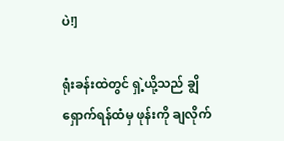ပဲ!]

ရုံးခန်းထဲတွင် ရှဲ့ယို့သည် ချွိရှောက်ရန်ထံမှ ဖုန်းကို ချလိုက်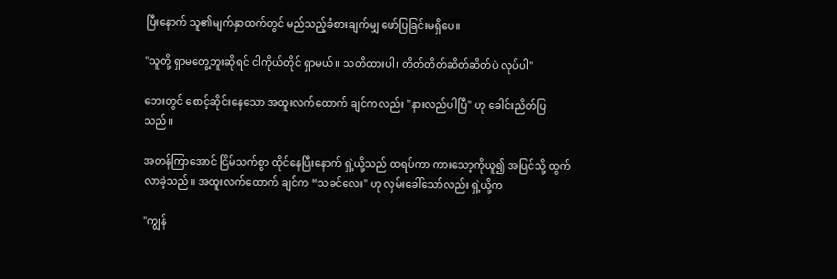ပြီးနောက် သူ၏မျက်နှာထက်တွင် မည်သည့်ခံစားချက်မျှ ဖော်ပြခြင်းမရှိပေ။

"သူတို့ ရှာမတွေ့ဘူးဆိုရင် ငါကိုယ်တိုင် ရှာမယ်။ သတိထားပါ၊ တိတ်တိတ်ဆိတ်ဆိတ်ပဲ လုပ်ပါ"

ဘေးတွင် စောင့်ဆိုင်းနေသော အထူးလက်ထောက် ချင်ကလည်း "နားလည်ပါပြီ" ဟု ခေါင်းညိတ်ပြသည်။

အတန်ကြာအောင် ငြိမ်သက်စွာ ထိုင်နေပြီးနောက် ရှဲ့ယို့သည် ထရပ်ကာ ကားသော့ကိုယူ၍ အပြင်သို့ ထွက်လာခဲ့သည်။ အထူးလက်ထောက် ချင်က “သခင်လေး" ဟု လှမ်းခေါ်သော်လည်း ရှဲ့ယို့က

"ကျွန်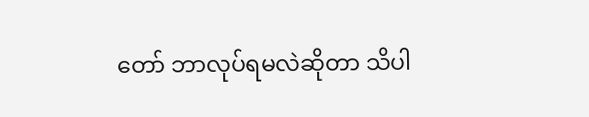တော် ဘာလုပ်ရမလဲဆိုတာ သိပါ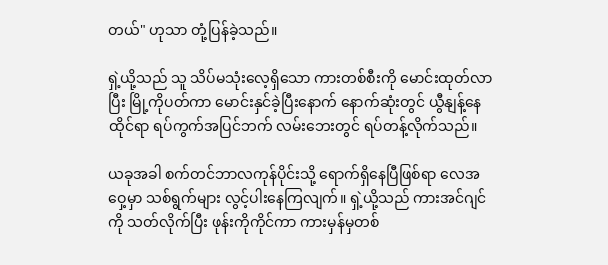တယ်" ဟုသာ တုံ့ပြန်ခဲ့သည်။

ရှဲ့ယို့သည် သူ သိပ်မသုံးလေ့ရှိသော ကားတစ်စီးကို မောင်းထုတ်လာပြီး မြို့ကိုပတ်ကာ မောင်းနှင်ခဲ့ပြီးနောက် နောက်ဆုံးတွင် ယွီနျန့်နေထိုင်ရာ ရပ်ကွက်အပြင်ဘက် လမ်းဘေးတွင် ရပ်တန့်လိုက်သည်။

ယခုအခါ စက်တင်ဘာလကုန်ပိုင်းသို့ ရောက်ရှိနေပြီဖြစ်ရာ လေအဝှေ့မှာ သစ်ရွက်များ လွင့်ပါးနေကြလျက်။ ရှဲ့ယို့သည် ကားအင်ဂျင်ကို သတ်လိုက်ပြီး ဖုန်းကိုကိုင်ကာ ကားမှန်မှတစ်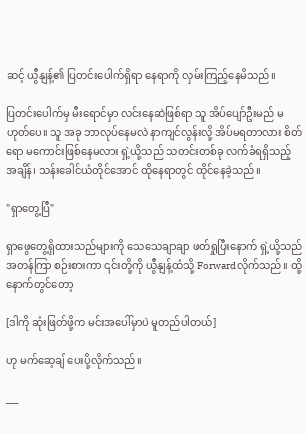ဆင့် ယွီနျန့်၏ ပြတင်းပေါက်ရှိရာ နေရာကို လှမ်းကြည့်နေမိသည်။

ပြတင်းပေါက်မှ မီးရောင်မှာ လင်းနေဆဲဖြစ်ရာ သူ အိပ်ပျော်ဦးမည် မဟုတ်ပေ။ သူ အခု ဘာလုပ်နေမလဲ နာကျင်လွန်းလို့ အိပ်မရတာလား စိတ်ရော မကောင်းဖြစ်နေမလား ရှဲ့ယို့သည် သတင်းတစ်ခု လက်ခံရရှိသည့် အချိန်၊ သန်းခေါင်ယံတိုင်အောင် ထိုနေရာတွင် ထိုင်နေခဲ့သည်။

"ရှာတွေ့ပြီ"

ရှာဖွေတွေ့ရှိထားသည်များကို သေသေချာချာ ဖတ်ရှုပြီးနောက် ရှဲ့ယို့သည် အတန်ကြာ စဉ်းစားကာ ၎င်းတို့ကို ယွီနျန့်ထံသို့ Forwardလိုက်သည်။ ထို့နောက်တွင်တော့

[ဒါကို ဆုံးဖြတ်ဖို့က မင်းအပေါ်မှာပဲ မူတည်ပါတယ်]

ဟု မက်ဆေ့ချ် ပေးပို့လိုက်သည်။

___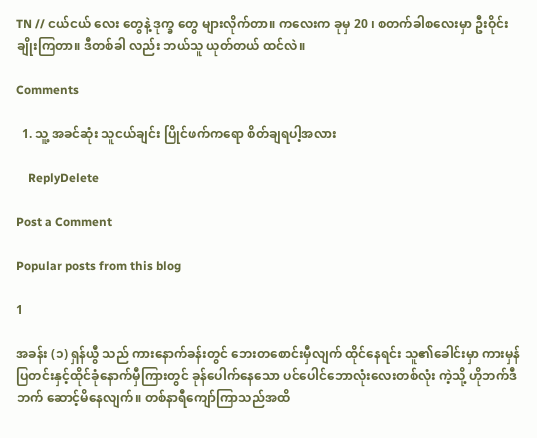TN // ငယ်ငယ် လေး တွေနဲ့ ဒုက္ခ တွေ များလိုက်တာ။ ကလေးက ခုမှ 20 ၊ စတက်ခါစလေးမှာ ဦးဝိုင်းချိုးကြတာ။ ဒီတစ်ခါ လည်း ဘယ်သူ ယုတ်တယ် ထင်လဲ။

Comments

  1. သူ့ အခင်ဆုံး သူငယ်ချင်း ပြိုင်ဖက်ကရော စိတ်ချရပါ့အလား

    ReplyDelete

Post a Comment

Popular posts from this blog

1

အခန်း (၁) ရှန်ယွီ သည် ကားနောက်ခန်းတွင် ဘေးတစောင်းမှီလျက် ထိုင်နေရင်း သူ၏ခေါင်းမှာ ကားမှန်ပြတင်းနှင့်ထိုင်ခုံနောက်မှီကြားတွင် ခုန်ပေါက်နေသော ပင်ပေါင်ဘောလုံးလေးတစ်လုံး ကဲ့သို့ ဟိုဘက်ဒီဘက် ဆောင့်မိနေလျက်။ တစ်နာရီကျော်ကြာသည်အထိ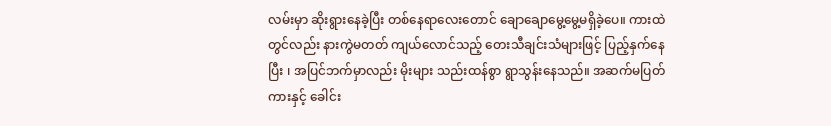လမ်းမှာ ဆိုးရွားနေခဲ့ပြီး တစ်နေရာလေးတောင် ချောချောမွေ့မွေ့မရှိခဲ့ပေ။ ကားထဲတွင်လည်း နားကွဲမတတ် ကျယ်လောင်သည့် တေးသီချင်းသံများဖြင့် ပြည့်နှက်နေပြီး ၊ အပြင်ဘက်မှာလည်း မိုးများ သည်းထန်စွာ ရွာသွန်းနေသည်။ အဆက်မပြတ် ကားနှင့် ခေါင်း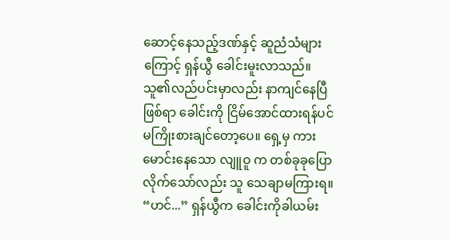ဆောင့်နေသည့်ဒဏ်နှင့် ဆူညံသံများကြောင့် ရှန်ယွီ ခေါင်းမူးလာသည်။ သူ၏လည်ပင်းမှာလည်း နာကျင်နေပြီဖြစ်ရာ ခေါင်းကို ငြိမ်အောင်ထားရန်ပင် မကြိုးစားချင်တော့ပေ။ ရှေ့မှ ကားမောင်းနေသော လျူဝူ က တစ်ခုခုပြောလိုက်သော်လည်း သူ သေချာမကြားရ။ “ဟင်...” ရှန်ယွီက ခေါင်းကိုခါယမ်း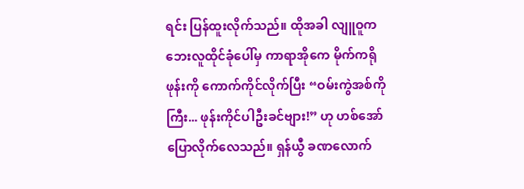ရင်း ပြန်ထူးလိုက်သည်။ ထိုအခါ လျူဝူက ဘေးလူထိုင်ခုံပေါ်မှ ကာရာအိုကေ မိုက်ကရိုဖုန်းကို ကောက်ကိုင်လိုက်ပြီး “ဝမ်းကွဲအစ်ကိုကြီး... ဖုန်းကိုင်ပါဦးခင်ဗျား!” ဟု ဟစ်အော်ပြောလိုက်လေသည်။ ရှန်ယွီ ခဏလောက်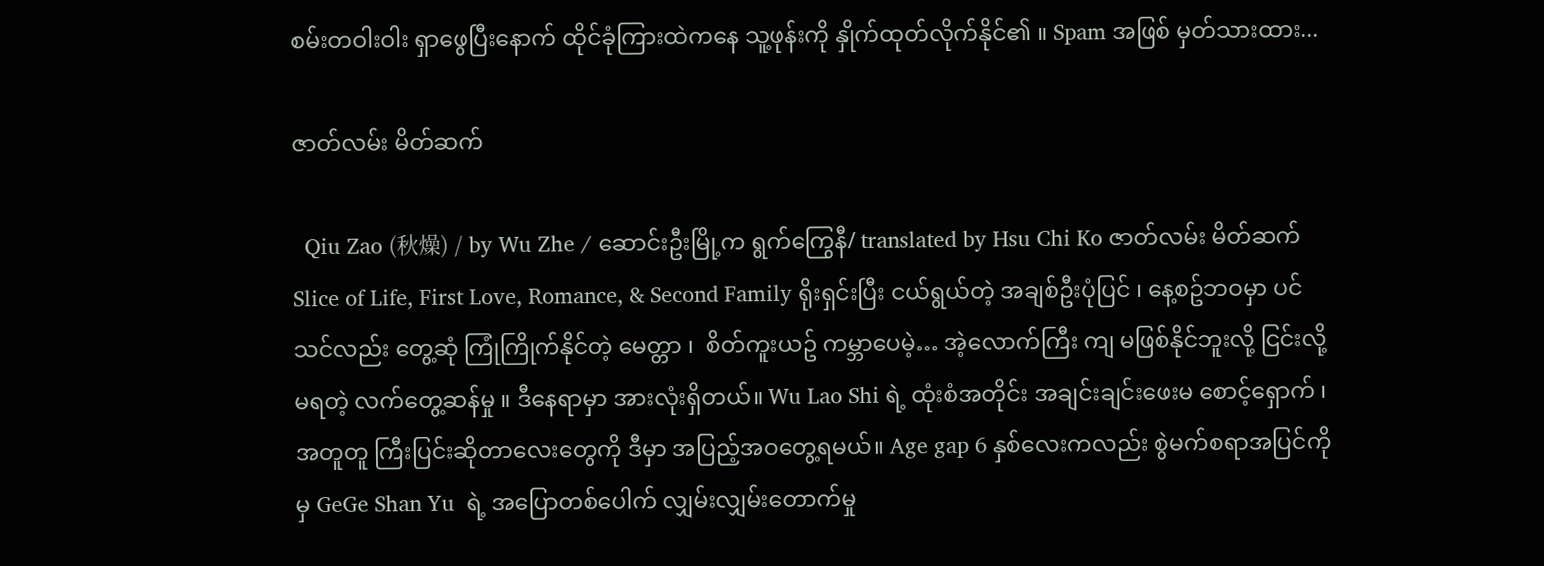စမ်းတဝါးဝါး ရှာဖွေပြီးနောက် ထိုင်ခုံကြားထဲကနေ သူ့ဖုန်းကို နှိုက်ထုတ်လိုက်နိုင်၏ ။ Spam အဖြစ် မှတ်သားထား...

ဇာတ်လမ်း မိတ်ဆက်

  Qiu Zao (秋燥) / by Wu Zhe / ဆောင်းဦးမြို့က ရွက်ကြွေနီ/ translated by Hsu Chi Ko ဇာတ်လမ်း မိတ်ဆက်  Slice of Life, First Love, Romance, & Second Family ရိုးရှင်းပြီး ငယ်ရွယ်တဲ့ အချစ်ဦးပုံပြင် ၊ နေ့စဥ်ဘဝမှာ ပင် သင်လည်း တွေ့ဆုံ ကြုံကြိုက်နိုင်တဲ့ မေတ္တာ ၊  စိတ်ကူးယဥ် ကမ္ဘာပေမဲ့… အဲ့လောက်ကြီး ကျ မဖြစ်နိုင်ဘူးလို့ ငြင်းလို့မရတဲ့ လက်တွေ့ဆန်မှု ။ ဒီနေရာမှာ အားလုံးရှိတယ်။ Wu Lao Shi ရဲ့ ထုံးစံအတိုင်း အချင်းချင်းဖေးမ စောင့်‌ရှောက် ၊ အတူတူ ကြီးပြင်းဆိုတာလေးတွေကို ဒီမှာ အပြည့်အဝတွေ့ရမယ်။ Age gap 6 နှစ်လေးကလည်း စွဲမက်စရာအပြင်ကိုမှ GeGe Shan Yu  ရဲ့ အပြောတစ်ပေါက် လျှမ်းလျှမ်းတောက်မှု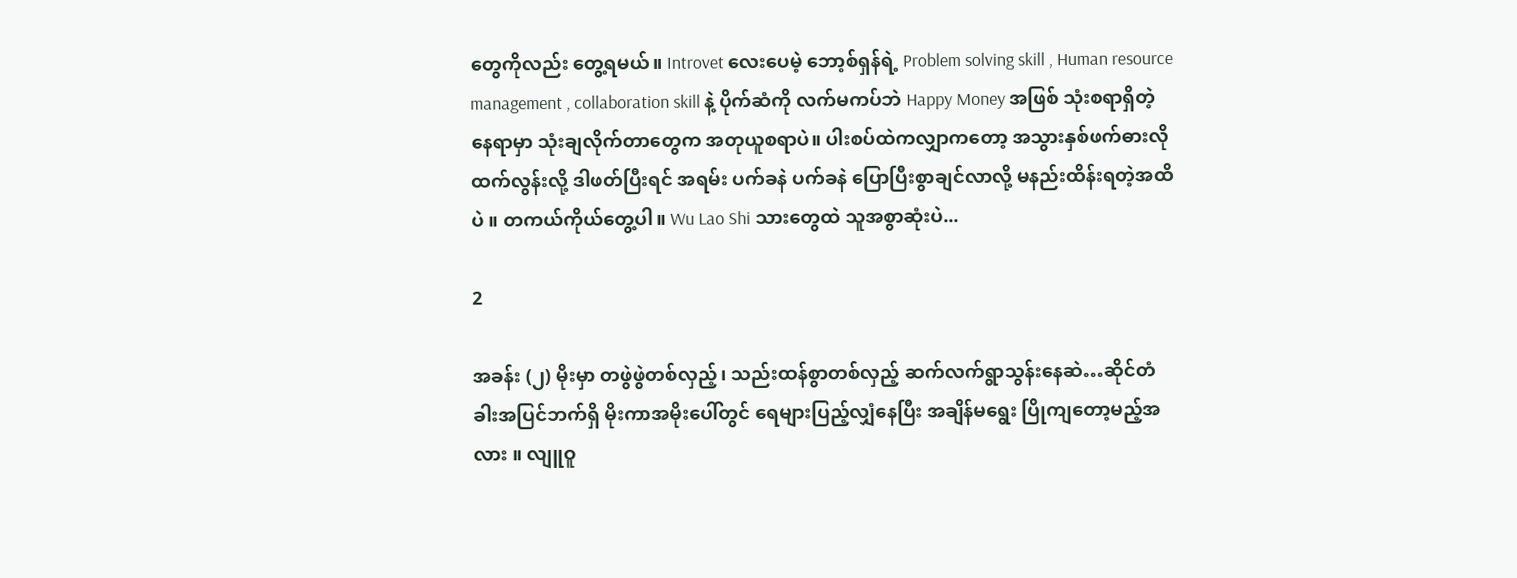တွေကိုလည်း တွေ့ရမယ်။ Introvet လေးပေမဲ့ ဘော့စ်ရှန်ရဲ့ Problem solving skill , Human resource management , collaboration skill နဲ့ ပိုက်ဆံကို လက်မကပ်ဘဲ Happy Money အဖြစ် သုံးစရာရှိတဲ့ နေရာမှာ သုံးချလိုက်တာတွေက အတုယူစရာပဲ။ ပါးစပ်ထဲကလျှာကတော့ အသွားနှစ်ဖက်ဓားလို ထက်လွန်းလို့ ဒါဖတ်ပြီးရင် အရမ်း ပက်ခနဲ ပက်ခနဲ ပြောပြီးစွာချင်လာလို့ မနည်းထိန်းရတဲ့အထိပဲ ။ တကယ်ကိုယ်တွေ့ပါ။ Wu Lao Shi သားတွေထဲ သူအစွာဆုံးပဲ...

2

အခန်း (၂) မိုးမှာ တဖွဲဖွဲတစ်လှည့်၊ သည်းထန်စွာတစ်လှည့် ဆက်လက်ရွာသွန်းနေဆဲ…ဆိုင်တံခါးအပြင်ဘက်ရှိ မိုးကာအမိုးပေါ်တွင် ရေများပြည့်လျှံနေပြီး အချိန်မရွေး ပြိုကျတော့မည့်အလား ။ လျူဝူ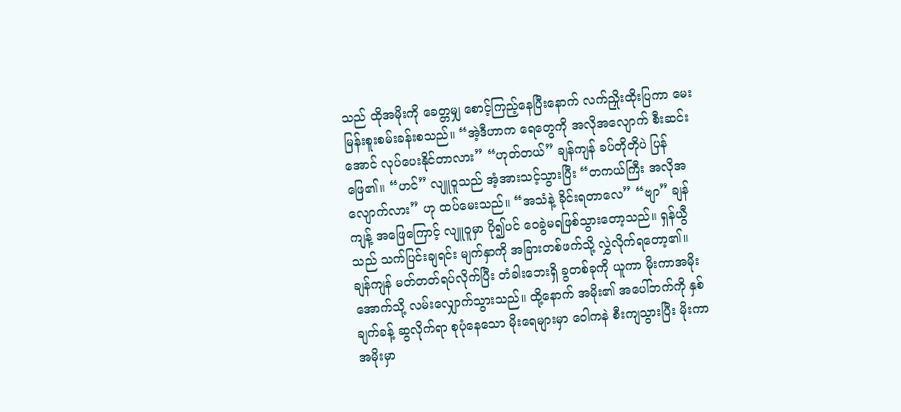သည် ထိုအမိုးကို ခေတ္တမျှ စောင့်ကြည့်နေပြီးနောက် လက်ညှိုးထိုးပြကာ မေးမြန်းစူးစမ်းခန်းစသည်။ “အဲ့ဒီဟာက ရေတွေကို အလိုအလျောက် စီးဆင်းအောင် လုပ်ပေးနိုင်တာလား” “ဟုတ်တယ်” ချန်ကျန် ခပ်တိုတိုပဲ ပြန်ဖြေ၏။ “ဟင်” လျူဝူသည် အံ့အားသင့်သွားပြီး “တကယ်ကြီး အလိုအလျောက်လား” ဟု ထပ်မေးသည်။ “အသံနဲ့ ခိုင်းရတာလေ” “ဗျာ” ချန်ကျန့် အဖြေကြောင့် လျူဝူမှာ ပို၍ပင် ဝေခွဲမရဖြစ်သွားတော့သည်။ ရှန်ယွီသည် သက်ပြင်းချရင်း မျက်နှာကို အခြားတစ်ဖက်သို့ လွှဲလိုက်ရ‌တော့၏။ ချန်ကျန် မတ်တတ်ရပ်လိုက်ပြီး တံခါးဘေးရှိ ခွတစ်ခုကို ယူကာ မိုးကာအမိုးအောက်သို့ လမ်းလျှောက်သွားသည်။ ထို့နောက် အမိုး၏ အပေါ်ဘက်ကို နှစ်ချက်ခန့် ဆွလိုက်ရာ စုပုံနေသော မိုးရေများမှာ ဝေါကနဲ စီးကျသွားပြီး မိုးကာအမိုးမှာ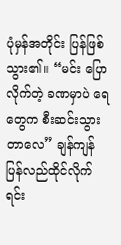ပုံမှန်အတိုင်း ပြန်ဖြစ်သွား၏။ “မင်း ပြောလိုက်တဲ့ ခဏမှာပဲ ရေတွေက စီးဆင်းသွားတာလေ” ချန်ကျန် ပြန်လည်ထိုင်လိုက်ရင်း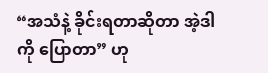“အသံနဲ့ ခိုင်းရတာဆိုတာ အဲ့ဒါကို ပြောတာ” ဟု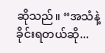ဆိုသည်။ “အသံနဲ့ ခိုင်းရတယ်ဆို...